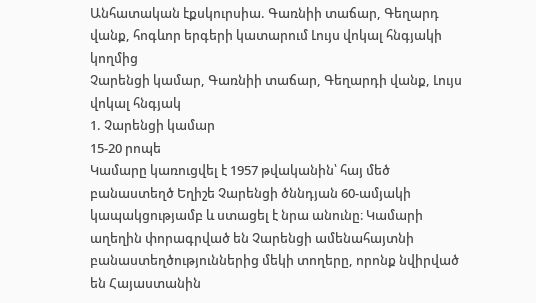Անհատական էքսկուրսիա. Գառնիի տաճար, Գեղարդ վանք, հոգևոր երգերի կատարում Լույս վոկալ հնգյակի կողմից
Չարենցի կամար, Գառնիի տաճար, Գեղարդի վանք, Լույս վոկալ հնգյակ
1. Չարենցի կամար
15-20 րոպե
Կամարը կառուցվել է 1957 թվականին՝ հայ մեծ բանաստեղծ Եղիշե Չարենցի ծննդյան 60-ամյակի կապակցությամբ և ստացել է նրա անունը։ Կամարի աղեղին փորագրված են Չարենցի ամենահայտնի բանաստեղծություններից մեկի տողերը, որոնք նվիրված են Հայաստանին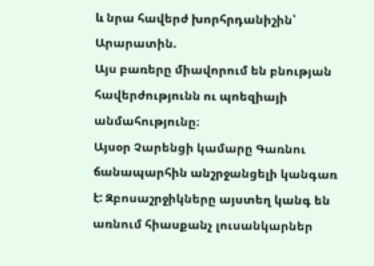և նրա հավերժ խորհրդանիշին՝ Արարատին.
Այս բառերը միավորում են բնության հավերժությունն ու պոեզիայի անմահությունը։
Այսօր Չարենցի կամարը Գառնու ճանապարհին անշրջանցելի կանգառ է: Զբոսաշրջիկները այստեղ կանգ են առնում հիասքանչ լուսանկարներ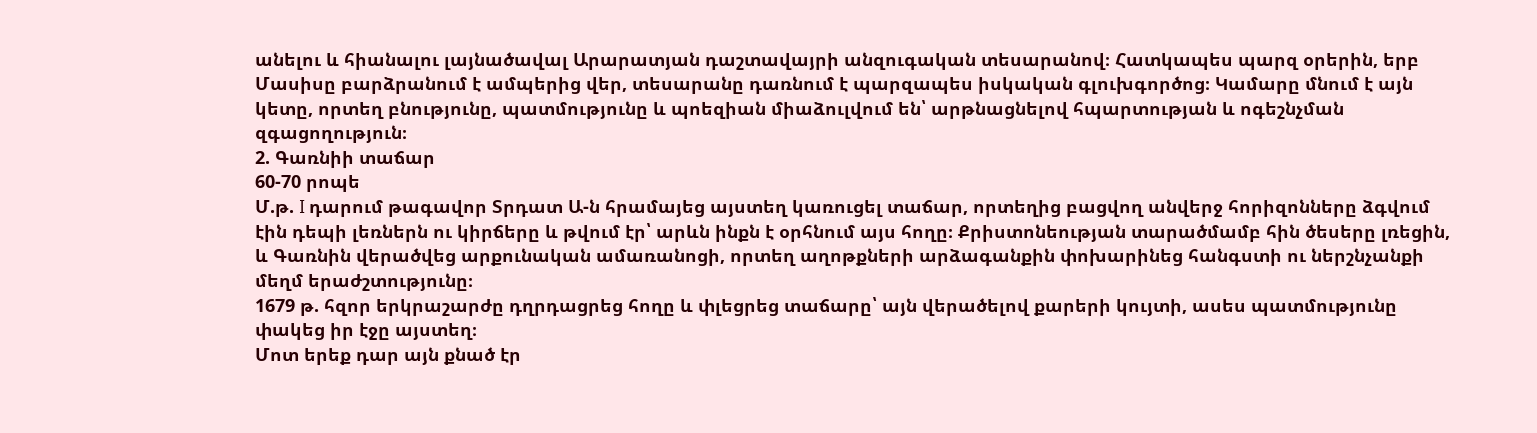անելու և հիանալու լայնածավալ Արարատյան դաշտավայրի անզուգական տեսարանով։ Հատկապես պարզ օրերին, երբ Մասիսը բարձրանում է ամպերից վեր, տեսարանը դառնում է պարզապես իսկական գլուխգործոց։ Կամարը մնում է այն կետը, որտեղ բնությունը, պատմությունը և պոեզիան միաձուլվում են՝ արթնացնելով հպարտության և ոգեշնչման զգացողություն։
2. Գառնիի տաճար
60-70 րոպե
Մ.թ. I դարում թագավոր Տրդատ Ա-ն հրամայեց այստեղ կառուցել տաճար, որտեղից բացվող անվերջ հորիզոնները ձգվում էին դեպի լեռներն ու կիրճերը և թվում էր՝ արևն ինքն է օրհնում այս հողը։ Քրիստոնեության տարածմամբ հին ծեսերը լռեցին, և Գառնին վերածվեց արքունական ամառանոցի, որտեղ աղոթքների արձագանքին փոխարինեց հանգստի ու ներշնչանքի մեղմ երաժշտությունը։
1679 թ. հզոր երկրաշարժը դղրդացրեց հողը և փլեցրեց տաճարը՝ այն վերածելով քարերի կույտի, ասես պատմությունը փակեց իր էջը այստեղ։
Մոտ երեք դար այն քնած էր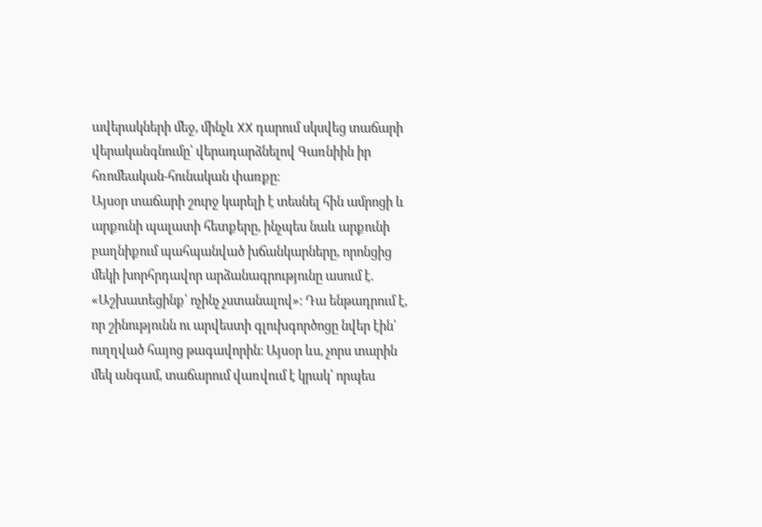ավերակների մեջ, մինչև XX դարում սկսվեց տաճարի վերականգնումը՝ վերադարձնելով Գառնիին իր հռոմեական‑հունական փառքը։
Այսօր տաճարի շուրջ կարելի է տեսնել հին ամրոցի և արքունի պալատի հետքերը, ինչպես նաև արքունի բաղնիքում պահպանված խճանկարները, որոնցից մեկի խորհրդավոր արձանագրությունը ասում է. «Աշխատեցինք՝ ոչինչ չստանալով»։ Դա ենթադրում է, որ շինությունն ու արվեստի գլուխգործոցը նվեր էին՝ ուղղված հայոց թագավորին։ Այսօր ևս, չորս տարին մեկ անգամ, տաճարում վառվում է կրակ՝ որպես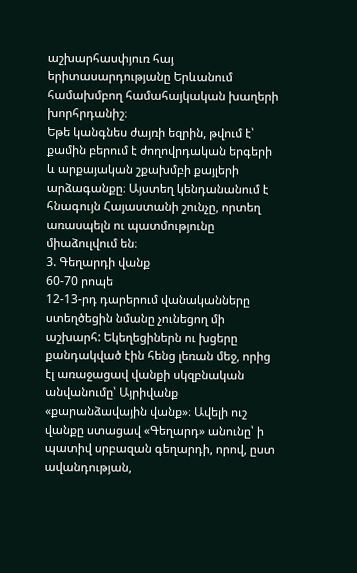աշխարհասփյուռ հայ երիտասարդությանը Երևանում համախմբող համահայկական խաղերի խորհրդանիշ։
Եթե կանգնես ժայռի եզրին, թվում է՝ քամին բերում է ժողովրդական երգերի և արքայական շքախմբի քայլերի արձագանքը։ Այստեղ կենդանանում է հնագույն Հայաստանի շունչը, որտեղ առասպելն ու պատմությունը միաձուլվում են։
3. Գեղարդի վանք
60-70 րոպե
12-13-րդ դարերում վանականները ստեղծեցին նմանը չունեցող մի աշխարհ: Եկեղեցիներն ու խցերը քանդակված էին հենց լեռան մեջ, որից էլ առաջացավ վանքի սկզբնական անվանումը՝ Այրիվանք «քարանձավային վանք»։ Ավելի ուշ վանքը ստացավ «Գեղարդ» անունը՝ ի պատիվ սրբազան գեղարդի, որով, ըստ ավանդության,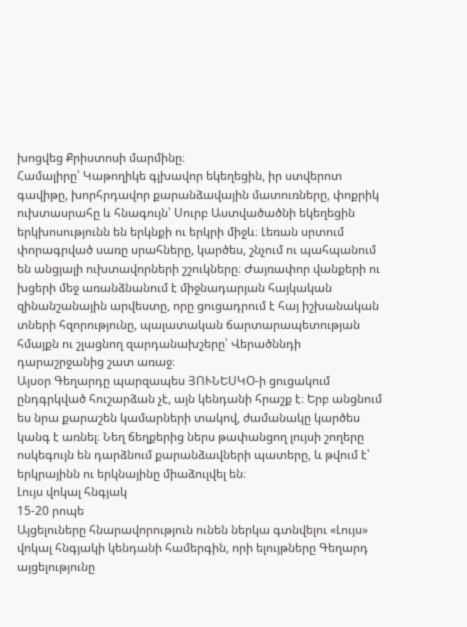խոցվեց Քրիստոսի մարմինը։
Համալիրը՝ Կաթողիկե գլխավոր եկեղեցին, իր ստվերոտ գավիթը, խորհրդավոր քարանձավային մատուռները, փոքրիկ ուխտասրահը և հնագույն՝ Սուրբ Աստվածածնի եկեղեցին երկխոսությունն են երկնքի ու երկրի միջև։ Լեռան սրտում փորագրված սառը սրահները, կարծես, շնչում ու պահպանում են անցյալի ուխտավորների շշուկները։ Ժայռափոր վանքերի ու խցերի մեջ առանձնանում է միջնադարյան հայկական զինանշանային արվեստը, որը ցուցադրում է հայ իշխանական տների հզորությունը, պալատական ճարտարապետության հմայքն ու շլացնող զարդանախշերը՝ Վերածննդի դարաշրջանից շատ առաջ։
Այսօր Գեղարդը պարզապես ՅՈՒՆԵՍԿՕ-ի ցուցակում ընդգրկված հուշարձան չէ, այն կենդանի հրաշք է։ Երբ անցնում ես նրա քարաշեն կամարների տակով, ժամանակը կարծես կանգ է առնել։ Նեղ ճեղքերից ներս թափանցող լույսի շողերը ոսկեգույն են դարձնում քարանձավների պատերը, և թվում է՝ երկրայինն ու երկնայինը միաձուլվել են։
Լույս վոկալ հնգյակ
15-20 րոպե
Այցելուները հնարավորություն ունեն ներկա գտնվելու «Լույս» վոկալ հնգյակի կենդանի համերգին, որի ելույթները Գեղարդ այցելությունը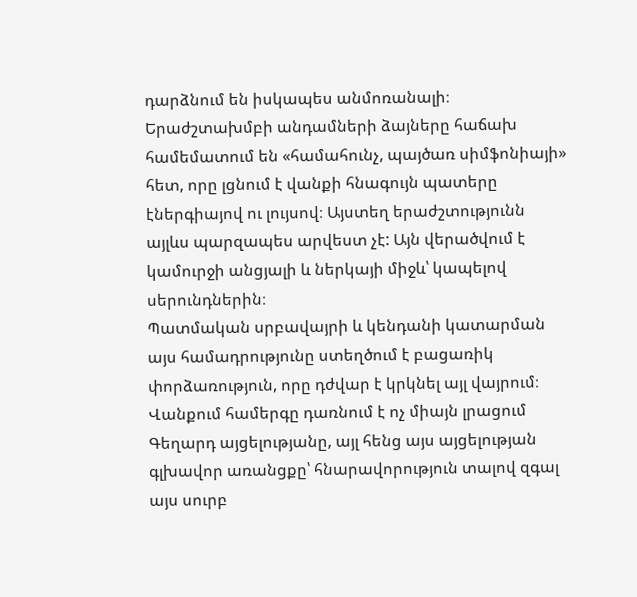դարձնում են իսկապես անմոռանալի։ Երաժշտախմբի անդամների ձայները հաճախ համեմատում են «համահունչ, պայծառ սիմֆոնիայի» հետ, որը լցնում է վանքի հնագույն պատերը էներգիայով ու լույսով։ Այստեղ երաժշտությունն այլևս պարզապես արվեստ չէ: Այն վերածվում է կամուրջի անցյալի և ներկայի միջև՝ կապելով սերունդներին։
Պատմական սրբավայրի և կենդանի կատարման այս համադրությունը ստեղծում է բացառիկ փորձառություն, որը դժվար է կրկնել այլ վայրում։ Վանքում համերգը դառնում է ոչ միայն լրացում Գեղարդ այցելությանը, այլ հենց այս այցելության գլխավոր առանցքը՝ հնարավորություն տալով զգալ այս սուրբ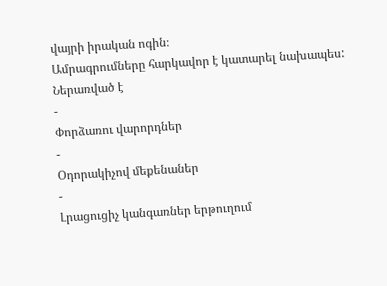վայրի իրական ոգին։
Ամրագրումները հարկավոր է կատարել նախապես:
Ներառված է
-
Փորձառու վարորդներ
-
Օդորակիչով մեքենաներ
-
Լրացուցիչ կանգառներ երթուղում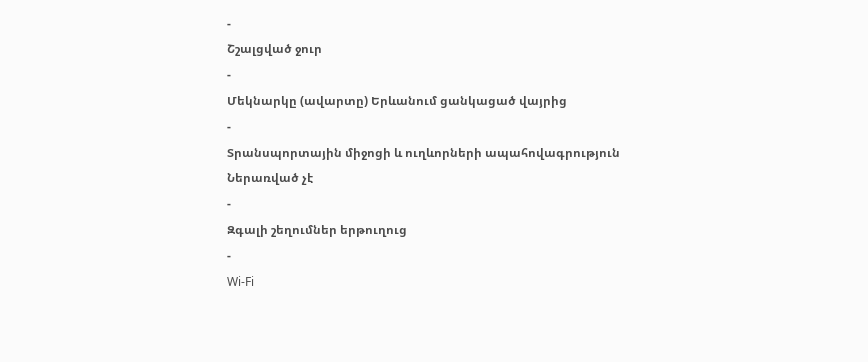-
Շշալցված ջուր
-
Մեկնարկը (ավարտը) Երևանում ցանկացած վայրից
-
Տրանսպորտային միջոցի և ուղևորների ապահովագրություն
Ներառված չէ
-
Զգալի շեղումներ երթուղուց
-
Wi-Fi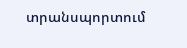տրանսպորտում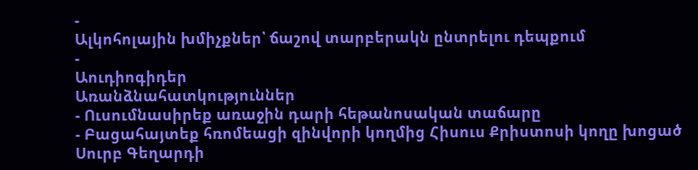-
Ալկոհոլային խմիչքներ՝ ճաշով տարբերակն ընտրելու դեպքում
-
Աուդիոգիդեր
Առանձնահատկություններ
- Ուսումնասիրեք առաջին դարի հեթանոսական տաճարը
- Բացահայտեք հռոմեացի զինվորի կողմից Հիսուս Քրիստոսի կողը խոցած Սուրբ Գեղարդի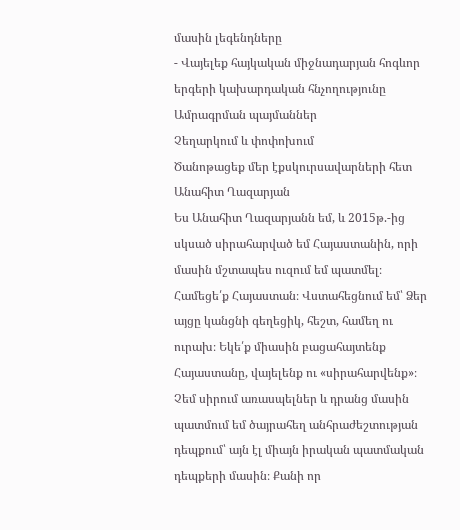մասին լեգենդները
- Վայելեք հայկական միջնադարյան հոգևոր երգերի կախարդական հնչողությունը
Ամրագրման պայմաններ
Չեղարկում և փոփոխում
Ծանոթացեք մեր էքսկուրսավարների հետ
Անահիտ Ղազարյան
Ես Անահիտ Ղազարյանն եմ, և 2015թ.-ից սկսած սիրահարված եմ Հայաստանին, որի մասին մշտապես ուզում եմ պատմել։ Համեցե՛ք Հայաստան։ Վստահեցնում եմ՝ Ձեր այցը կանցնի գեղեցիկ, հեշտ, համեղ ու ուրախ։ Եկե՛ք միասին բացահայտենք Հայաստանը, վայելենք ու «սիրահարվենք»։ Չեմ սիրում առասպելներ և դրանց մասին պատմում եմ ծայրահեղ անհրաժեշտության դեպքում՝ այն էլ միայն իրական պատմական դեպքերի մասին։ Քանի որ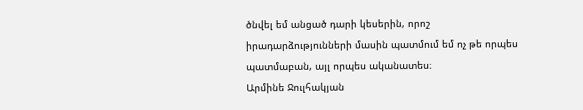ծնվել եմ անցած դարի կեսերին, որոշ իրադարձությունների մասին պատմում եմ ոչ թե որպես պատմաբան, այլ որպես ականատես։
Արմինե Ջուլհակյան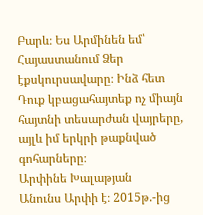Բարև։ Ես Արմինեն եմ՝ Հայաստանում Ձեր էքսկուրսավարը։ Ինձ հետ Դուք կբացահայտեք ոչ միայն հայտնի տեսարժան վայրերը, այլև իմ երկրի թաքնված գոհարները։
Արփինե Խալաթյան
Անունս Արփի է։ 2015թ.-ից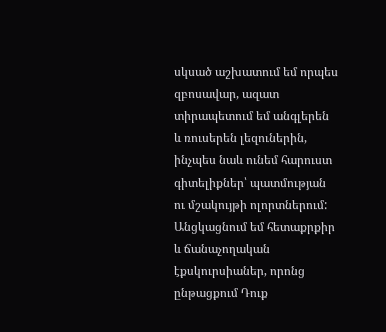սկսած աշխատում եմ որպես զբոսավար, ազատ տիրապետում եմ անգլերեն և ռուսերեն լեզուներին, ինչպես նաև ունեմ հարուստ գիտելիքներ՝ պատմության ու մշակույթի ոլորտներում: Անցկացնում եմ հետաքրքիր և ճանաչողական էքսկուրսիաներ, որոնց ընթացքում Դուք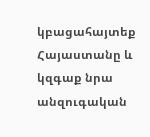կբացահայտեք Հայաստանը և կզգաք նրա անզուգական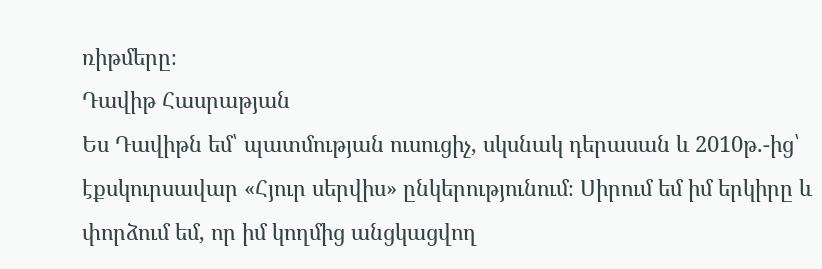ռիթմերը։
Դավիթ Հասրաթյան
Ես Դավիթն եմ՝ պատմության ուսուցիչ, սկսնակ դերասան և 2010թ.-ից՝ էքսկուրսավար «Հյուր սերվիս» ընկերությունում։ Սիրում եմ իմ երկիրը և փորձում եմ, որ իմ կողմից անցկացվող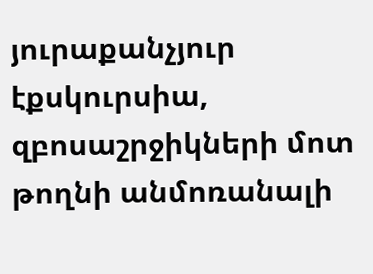յուրաքանչյուր էքսկուրսիա, զբոսաշրջիկների մոտ թողնի անմոռանալի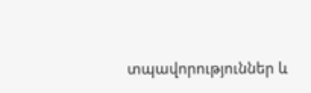տպավորություններ և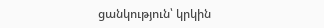ցանկություն՝ կրկին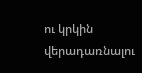ու կրկին վերադառնալու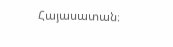Հայասատան։